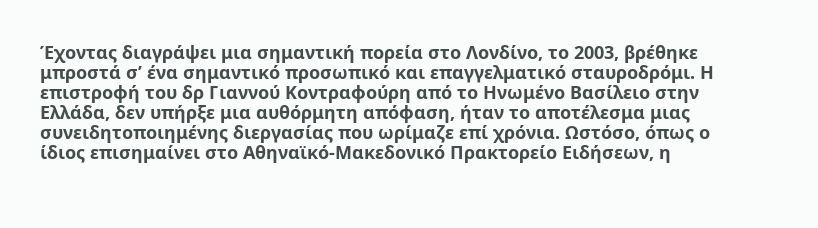Έχοντας διαγράψει μια σημαντική πορεία στο Λονδίνο, το 2003, βρέθηκε μπροστά σ’ ένα σημαντικό προσωπικό και επαγγελματικό σταυροδρόμι. Η επιστροφή του δρ Γιαννού Κοντραφούρη από το Ηνωμένο Βασίλειο στην Ελλάδα, δεν υπήρξε μια αυθόρμητη απόφαση, ήταν το αποτέλεσμα μιας συνειδητοποιημένης διεργασίας που ωρίμαζε επί χρόνια. Ωστόσο, όπως ο ίδιος επισημαίνει στο Αθηναϊκό-Μακεδονικό Πρακτορείο Ειδήσεων, η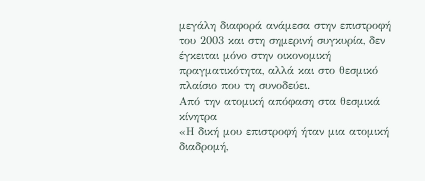μεγάλη διαφορά ανάμεσα στην επιστροφή του 2003 και στη σημερινή συγκυρία, δεν έγκειται μόνο στην οικονομική πραγματικότητα, αλλά και στο θεσμικό πλαίσιο που τη συνοδεύει.
Από την ατομική απόφαση στα θεσμικά κίνητρα
«Η δική μου επιστροφή ήταν μια ατομική διαδρομή,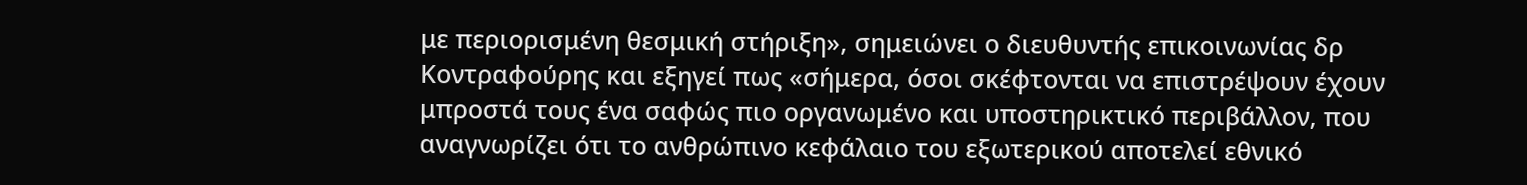με περιορισμένη θεσμική στήριξη», σημειώνει ο διευθυντής επικοινωνίας δρ Κοντραφούρης και εξηγεί πως «σήμερα, όσοι σκέφτονται να επιστρέψουν έχουν μπροστά τους ένα σαφώς πιο οργανωμένο και υποστηρικτικό περιβάλλον, που αναγνωρίζει ότι το ανθρώπινο κεφάλαιο του εξωτερικού αποτελεί εθνικό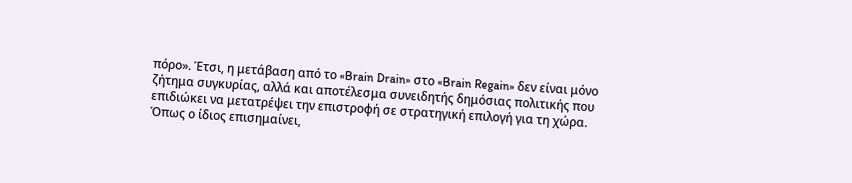πόρο». Έτσι, η μετάβαση από το «Brain Drain» στο «Brain Regain» δεν είναι μόνο ζήτημα συγκυρίας, αλλά και αποτέλεσμα συνειδητής δημόσιας πολιτικής που επιδιώκει να μετατρέψει την επιστροφή σε στρατηγική επιλογή για τη χώρα.
Όπως ο ίδιος επισημαίνει,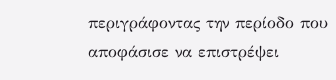περιγράφοντας την περίοδο που αποφάσισε να επιστρέψει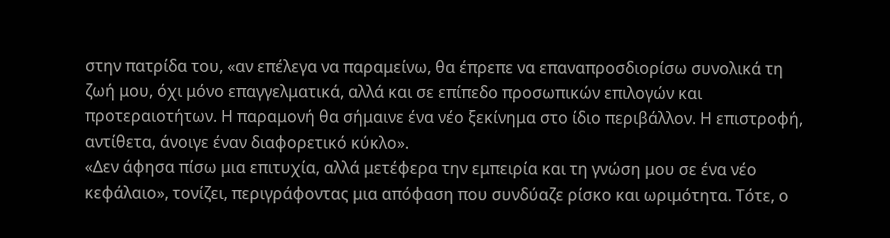στην πατρίδα του, «αν επέλεγα να παραμείνω, θα έπρεπε να επαναπροσδιορίσω συνολικά τη ζωή μου, όχι μόνο επαγγελματικά, αλλά και σε επίπεδο προσωπικών επιλογών και προτεραιοτήτων. Η παραμονή θα σήμαινε ένα νέο ξεκίνημα στο ίδιο περιβάλλον. Η επιστροφή, αντίθετα, άνοιγε έναν διαφορετικό κύκλο».
«Δεν άφησα πίσω μια επιτυχία, αλλά μετέφερα την εμπειρία και τη γνώση μου σε ένα νέο κεφάλαιο», τονίζει, περιγράφοντας μια απόφαση που συνδύαζε ρίσκο και ωριμότητα. Τότε, ο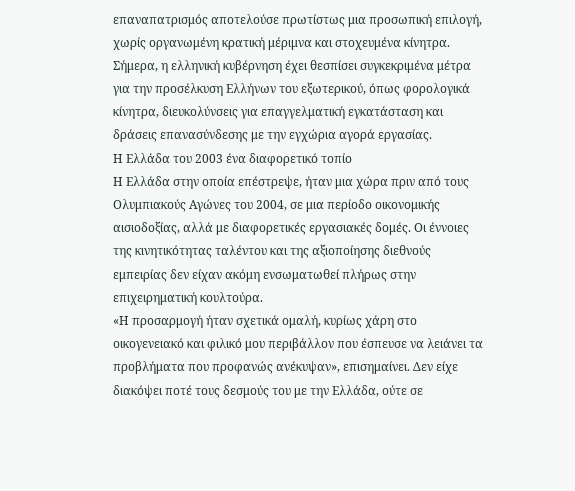επαναπατρισμός αποτελούσε πρωτίστως μια προσωπική επιλογή, χωρίς οργανωμένη κρατική μέριμνα και στοχευμένα κίνητρα. Σήμερα, η ελληνική κυβέρνηση έχει θεσπίσει συγκεκριμένα μέτρα για την προσέλκυση Ελλήνων του εξωτερικού, όπως φορολογικά κίνητρα, διευκολύνσεις για επαγγελματική εγκατάσταση και δράσεις επανασύνδεσης με την εγχώρια αγορά εργασίας.
Η Ελλάδα του 2003 ένα διαφορετικό τοπίο
Η Ελλάδα στην οποία επέστρεψε, ήταν μια χώρα πριν από τους Ολυμπιακούς Αγώνες του 2004, σε μια περίοδο οικονομικής αισιοδοξίας, αλλά με διαφορετικές εργασιακές δομές. Οι έννοιες της κινητικότητας ταλέντου και της αξιοποίησης διεθνούς εμπειρίας δεν είχαν ακόμη ενσωματωθεί πλήρως στην επιχειρηματική κουλτούρα.
«Η προσαρμογή ήταν σχετικά ομαλή, κυρίως χάρη στο οικογενειακό και φιλικό μου περιβάλλον που έσπευσε να λειάνει τα προβλήματα που προφανώς ανέκυψαν», επισημαίνει. Δεν είχε διακόψει ποτέ τους δεσμούς του με την Ελλάδα, ούτε σε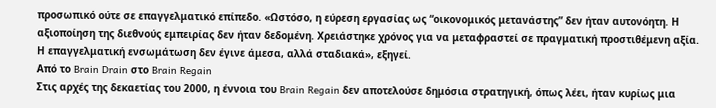προσωπικό ούτε σε επαγγελματικό επίπεδο. «Ωστόσο, η εύρεση εργασίας ως “οικονομικός μετανάστης” δεν ήταν αυτονόητη. Η αξιοποίηση της διεθνούς εμπειρίας δεν ήταν δεδομένη. Χρειάστηκε χρόνος για να μεταφραστεί σε πραγματική προστιθέμενη αξία. Η επαγγελματική ενσωμάτωση δεν έγινε άμεσα, αλλά σταδιακά», εξηγεί.
Από το Brain Drain στο Brain Regain
Στις αρχές της δεκαετίας του 2000, η έννοια του Brain Regain δεν αποτελούσε δημόσια στρατηγική, όπως λέει, ήταν κυρίως μια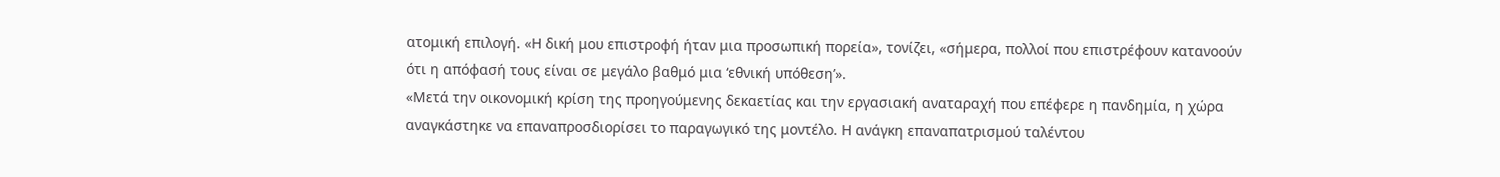ατομική επιλογή. «Η δική μου επιστροφή ήταν μια προσωπική πορεία», τονίζει, «σήμερα, πολλοί που επιστρέφουν κατανοούν ότι η απόφασή τους είναι σε μεγάλο βαθμό μια ‘εθνική υπόθεση’».
«Μετά την οικονομική κρίση της προηγούμενης δεκαετίας και την εργασιακή αναταραχή που επέφερε η πανδημία, η χώρα αναγκάστηκε να επαναπροσδιορίσει το παραγωγικό της μοντέλο. Η ανάγκη επαναπατρισμού ταλέντου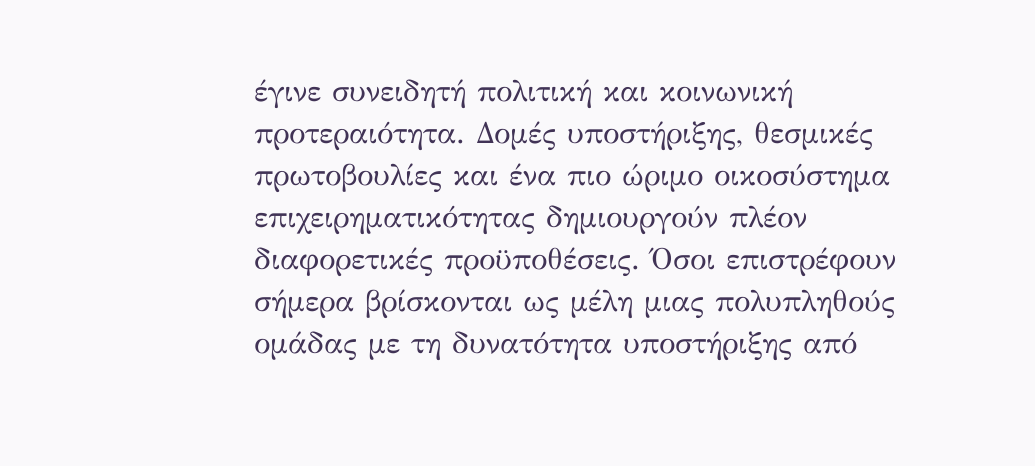έγινε συνειδητή πολιτική και κοινωνική προτεραιότητα. Δομές υποστήριξης, θεσμικές πρωτοβουλίες και ένα πιο ώριμο οικοσύστημα επιχειρηματικότητας δημιουργούν πλέον διαφορετικές προϋποθέσεις. Όσοι επιστρέφουν σήμερα βρίσκονται ως μέλη μιας πολυπληθούς ομάδας με τη δυνατότητα υποστήριξης από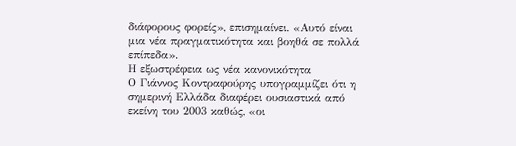διάφορους φορείς», επισημαίνει. «Αυτό είναι μια νέα πραγματικότητα και βοηθά σε πολλά επίπεδα».
Η εξωστρέφεια ως νέα κανονικότητα
Ο Γιάννος Κοντραφούρης υπογραμμίζει ότι η σημερινή Ελλάδα διαφέρει ουσιαστικά από εκείνη του 2003 καθώς, «οι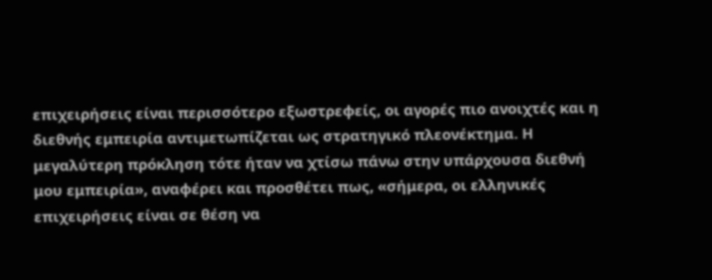επιχειρήσεις είναι περισσότερο εξωστρεφείς, οι αγορές πιο ανοιχτές και η διεθνής εμπειρία αντιμετωπίζεται ως στρατηγικό πλεονέκτημα. Η μεγαλύτερη πρόκληση τότε ήταν να χτίσω πάνω στην υπάρχουσα διεθνή μου εμπειρία», αναφέρει και προσθέτει πως, «σήμερα, οι ελληνικές επιχειρήσεις είναι σε θέση να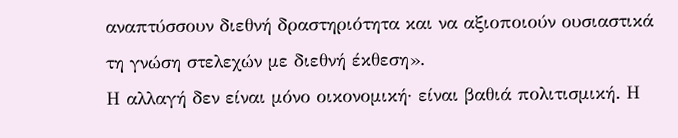αναπτύσσουν διεθνή δραστηριότητα και να αξιοποιούν ουσιαστικά τη γνώση στελεχών με διεθνή έκθεση».
Η αλλαγή δεν είναι μόνο οικονομική· είναι βαθιά πολιτισμική. Η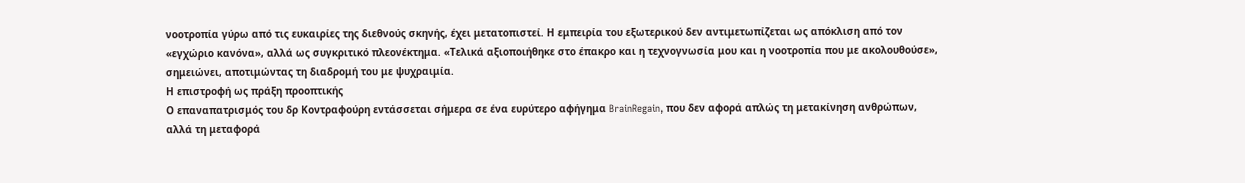νοοτροπία γύρω από τις ευκαιρίες της διεθνούς σκηνής, έχει μετατοπιστεί. Η εμπειρία του εξωτερικού δεν αντιμετωπίζεται ως απόκλιση από τον «εγχώριο κανόνα», αλλά ως συγκριτικό πλεονέκτημα. «Τελικά αξιοποιήθηκε στο έπακρο και η τεχνογνωσία μου και η νοοτροπία που με ακολουθούσε», σημειώνει, αποτιμώντας τη διαδρομή του με ψυχραιμία.
Η επιστροφή ως πράξη προοπτικής
Ο επαναπατρισμός του δρ Κοντραφούρη εντάσσεται σήμερα σε ένα ευρύτερο αφήγημα BrainRegain, που δεν αφορά απλώς τη μετακίνηση ανθρώπων, αλλά τη μεταφορά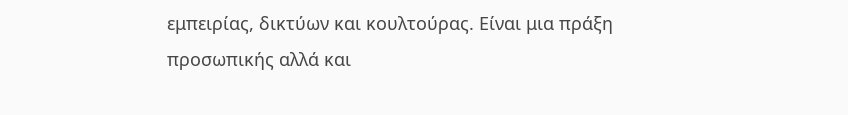εμπειρίας, δικτύων και κουλτούρας. Είναι μια πράξη προσωπικής αλλά και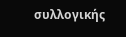συλλογικής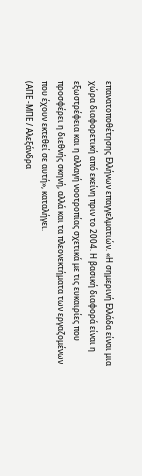επανατοποθέτησης Ελλήνων επαγγελματιών. «Η σημερινή Ελλάδα είναι μια χώρα διαφορετική από εκείνη πριν το 2004. Η βασική διαφορά είναι η εξωστρέφεια και η αλλαγή νοοτροπίας σχετικά με τις ευκαιρίες που προσφέρει η διεθνής σκηνή, αλλά και τα πλεονεκτήματα των εργαζομένων που έχουν εκτεθεί σε αυτή», καταλήγει.
(ΑΠΕ -ΜΠΕ / Αλεξάνδρα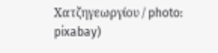Χατζηγεωργίου / photo: pixabay)